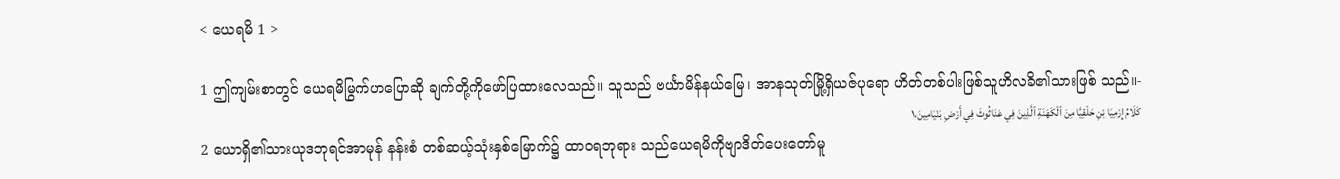< ယေရမိ 1 >

1 ဤကျမ်းစာတွင် ယေရမိမြွက်ဟပြောဆို ချက်တို့ကိုဖော်ပြထားလေသည်။ သူသည် ဗင်္ယာမိန်နယ်မြေ၊ အာနသုတ်မြို့ရှိယဇ်ပုရော ဟိတ်တစ်ပါးဖြစ်သူဟိလခိ၏သားဖြစ် သည်။-
كَلَامُ إِرْمِيَا بْنِ حَلْقِيَّا مِنَ ٱلْكَهَنَةِ ٱلَّذِينَ فِي عَنَاثُوثَ فِي أَرْضِ بَنْيَامِينَ،١
2 ယောရှိ၏သားယုဒဘုရင်အာမုန် နန်းစံ တစ်ဆယ့်သုံးနှစ်မြောက်၌ ထာဝရဘုရား သည်ယေရမိကိုဗျာဒိတ်ပေးတော်မူ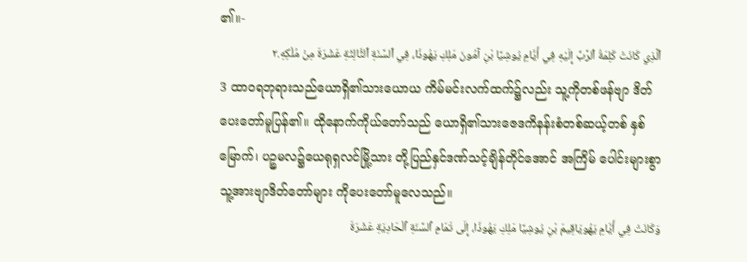၏။-
ٱلَّذِي كَانَتْ كَلِمَةُ ٱلرَّبِّ إِلَيْهِ فِي أَيَّامِ يُوشِيَّا بْنِ آمُونَ مَلِكِ يَهُوذَا، فِي ٱلسَّنَةِ ٱلثَّالِثَةِ عَشْرَةَ مِنْ مُلْكِهِ.٢
3 ထာဝရဘုရားသည်ယောရှိ၏သားယောယ ကိမ်မင်းလက်ထက်၌လည်း သူ့ကိုတစ်ဖန်ဗျာ ဒိတ်ပေးတော်မူပြန်၏။ ထိုနောက်ကိုယ်တော်သည် ယောရှိ၏သားဇေဒကိနန်းစံတစ်ဆယ့်တစ် နှစ်မြောက်၊ ပဉ္စမလ၌ယေရုရှလင်မြို့သား တို့ပြည်နှင်ဒဏ်သင့်ချိန်တိုင်အောင် အကြိမ် ပေါင်းများစွာသူ့အားဗျာဒိတ်တော်များ ကိုပေးတော်မူလေသည်။
وَكَانَتْ فِي أَيَّامِ يَهُويَاقِيمَ بْنِ يُوشِيَّا مَلِكِ يَهُوذَا، إِلَى تَمَامِ ٱلسَّنَةِ ٱلْحَادِيَةِ عَشْرَةَ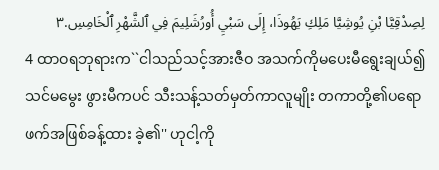لِصِدْقِيَّا بْنِ يُوشِيَّا مَلِكِ يَهُوذَا، إِلَى سَبْيِ أُورُشَلِيمَ فِي ٱلشَّهْرِ ٱلْخَامِسِ.٣
4 ထာဝရဘုရားက``ငါသည်သင့်အားဇီဝ အသက်ကိုမပေးမီရွေးချယ်၍သင်မမွေး ဖွားမီကပင် သီးသန့်သတ်မှတ်ကာလူမျိုး တကာတို့၏ပရောဖက်အဖြစ်ခန့်ထား ခဲ့၏'' ဟုငါ့ကို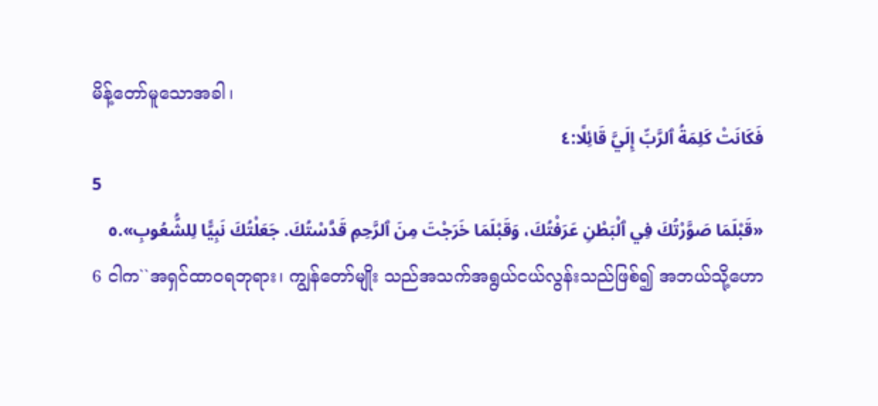မိန့်တော်မူသောအခါ၊
فَكَانَتْ كَلِمَةُ ٱلرَّبِّ إِلَيَّ قَائِلًا:٤
5
«قَبْلَمَا صَوَّرْتُكَ فِي ٱلْبَطْنِ عَرَفْتُكَ، وَقَبْلَمَا خَرَجْتَ مِنَ ٱلرَّحِمِ قَدَّسْتُكَ. جَعَلْتُكَ نَبِيًّا لِلشُّعُوبِ».٥
6 ငါက``အရှင်ထာဝရဘုရား၊ ကျွန်တော်မျိုး သည်အသက်အရွယ်ငယ်လွန်းသည်ဖြစ်၍ အဘယ်သို့ဟော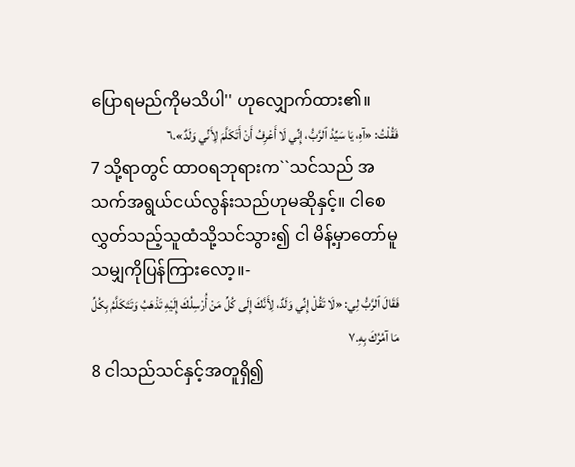ပြောရမည်ကိုမသိပါ'' ဟုလျှောက်ထား၏။
فَقُلْتُ: «آهِ، يَا سَيِّدُ ٱلرَّبُّ، إِنِّي لَا أَعْرِفُ أَنْ أَتَكَلَّمَ لِأَنِّي وَلَدٌ».٦
7 သို့ရာတွင် ထာဝရဘုရားက``သင်သည် အသက်အရွယ်ငယ်လွန်းသည်ဟုမဆိုနှင့်။ ငါစေလွှတ်သည့်သူထံသို့သင်သွား၍ ငါ မိန့်မှာတော်မူသမျှကိုပြန်ကြားလော့။-
فَقَالَ ٱلرَّبُّ لِي: «لَا تَقُلْ إِنِّي وَلَدٌ، لِأَنَّكَ إِلَى كُلِّ مَنْ أُرْسِلُكَ إِلَيْهِ تَذْهَبُ وَتَتَكَلَّمُ بِكُلِّ مَا آمُرُكَ بِهِ.٧
8 ငါသည်သင်နှင့်အတူရှိ၍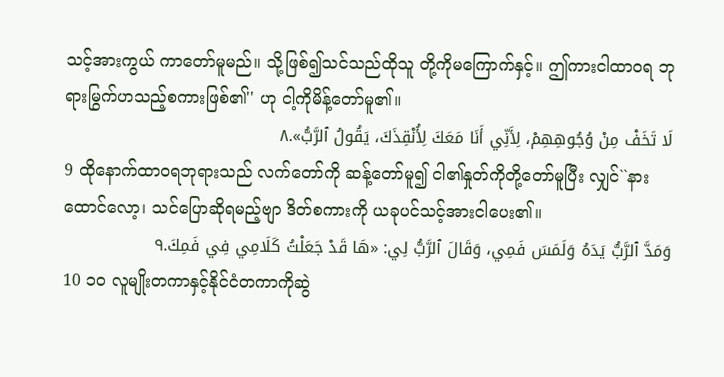သင့်အားကွယ် ကာတော်မူမည်။ သို့ဖြစ်၍သင်သည်ထိုသူ တို့ကိုမကြောက်နှင့်။ ဤကားငါထာဝရ ဘုရားမြွက်ဟသည့်စကားဖြစ်၏'' ဟု ငါ့ကိုမိန့်တော်မူ၏။
لَا تَخَفْ مِنْ وُجُوهِهِمْ، لِأَنِّي أَنَا مَعَكَ لِأُنْقِذَكَ، يَقُولُ ٱلرَّبُّ».٨
9 ထိုနောက်ထာဝရဘုရားသည် လက်တော်ကို ဆန့်တော်မူ၍ ငါ၏နှုတ်ကိုတို့တော်မူပြီး လျှင်``နားထောင်လော့၊ သင်ပြောဆိုရမည့်ဗျာ ဒိတ်စကားကို ယခုပင်သင့်အားငါပေး၏။
وَمَدَّ ٱلرَّبُّ يَدَهُ وَلَمَسَ فَمِي، وَقَالَ ٱلرَّبُّ لِي: «هَا قَدْ جَعَلْتُ كَلَامِي فِي فَمِكَ.٩
10 ၁၀ လူမျိုးတကာနှင့်နိုင်ငံတကာကိုဆွဲ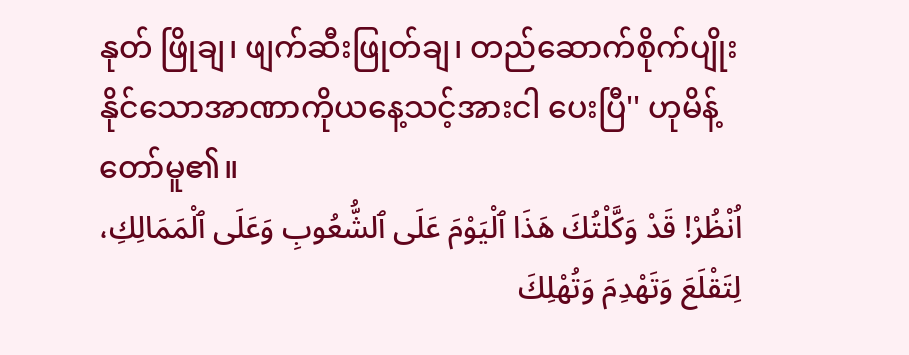နုတ် ဖြိုချ၊ ဖျက်ဆီးဖြုတ်ချ၊ တည်ဆောက်စိုက်ပျိုး နိုင်သောအာဏာကိုယနေ့သင့်အားငါ ပေးပြီ'' ဟုမိန့်တော်မူ၏။
اُنْظُرْ! قَدْ وَكَّلْتُكَ هَذَا ٱلْيَوْمَ عَلَى ٱلشُّعُوبِ وَعَلَى ٱلْمَمَالِكِ، لِتَقْلَعَ وَتَهْدِمَ وَتُهْلِكَ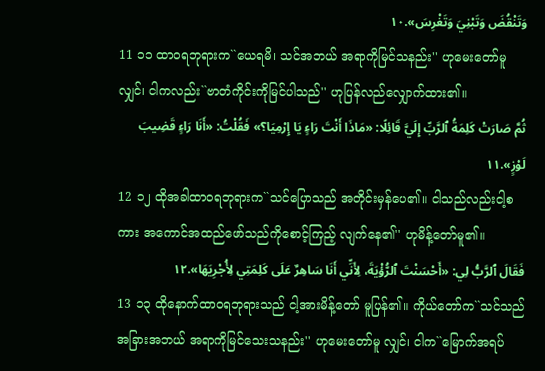وَتَنْقُضَ وَتَبْنِيَ وَتَغْرِسَ».١٠
11 ၁၁ ထာဝရဘုရားက``ယေရမိ၊ သင်အဘယ် အရာကိုမြင်သနည်း'' ဟုမေးတော်မူလျှင်၊ ငါကလည်း``ဗာတံကိုင်းကိုမြင်ပါသည်'' ဟုပြန်လည်လျှောက်ထား၏။
ثُمَّ صَارَتْ كَلِمَةُ ٱلرَّبِّ إِلَيَّ قَائِلًا: «مَاذَا أَنْتَ رَاءٍ يَا إِرْمِيَا؟» فَقُلْتُ: «أَنَا رَاءٍ قَضِيبَ لَوْزٍ».١١
12 ၁၂ ထိုအခါထာဝရဘုရားက``သင်ပြောသည် အတိုင်းမှန်ပေ၏။ ငါသည်လည်းငါ့စကား အကောင်အထည်ဖော်သည်ကိုစောင့်ကြည့် လျက်နေ၏'' ဟုမိန့်တော်မူ၏။
فَقَالَ ٱلرَّبُّ لِي: «أَحْسَنْتَ ٱلرُّؤْيَةَ، لِأَنِّي أَنَا سَاهِرٌ عَلَى كَلِمَتِي لِأُجْرِيَهَا».١٢
13 ၁၃ ထိုနောက်ထာဝရဘုရားသည် ငါ့အားမိန့်တော် မူပြန်၏။ ကိုယ်တော်က``သင်သည်အခြားအဘယ် အရာကိုမြင်သေးသနည်း'' ဟုမေးတော်မူ လျှင်၊ ငါက``မြောက်အရပ်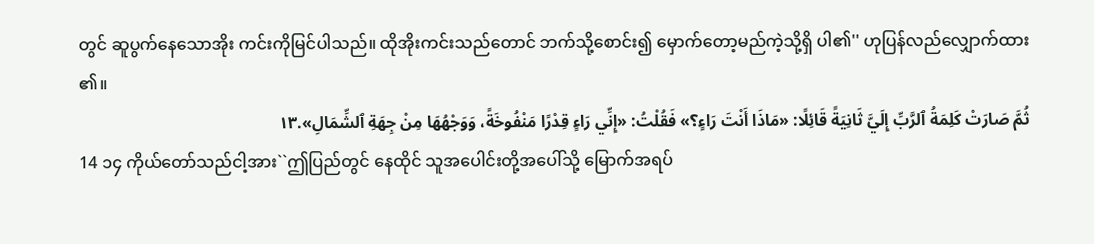တွင် ဆူပွက်နေသောအိုး ကင်းကိုမြင်ပါသည်။ ထိုအိုးကင်းသည်တောင် ဘက်သို့စောင်း၍ မှောက်တော့မည်ကဲ့သို့ရှိ ပါ၏'' ဟုပြန်လည်လျှောက်ထား၏။
ثُمَّ صَارَتْ كَلِمَةُ ٱلرَّبِّ إِلَيَّ ثَانِيَةً قَائِلًا: «مَاذَا أَنْتَ رَاءٍ؟» فَقُلْتُ: «إِنِّي رَاءٍ قِدْرًا مَنْفُوخَةً، وَوَجْهُهَا مِنْ جِهَةِ ٱلشِّمَالِ».١٣
14 ၁၄ ကိုယ်တော်သည်ငါ့အား``ဤပြည်တွင် နေထိုင် သူအပေါင်းတို့အပေါ်သို့ မြောက်အရပ်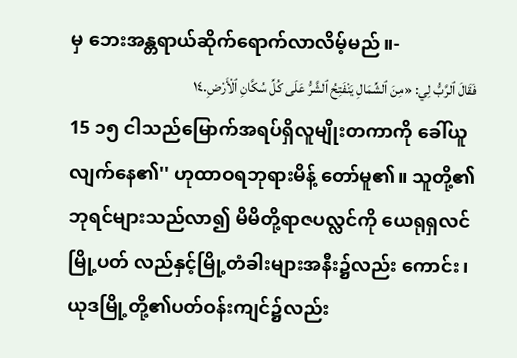မှ ဘေးအန္တရာယ်ဆိုက်ရောက်လာလိမ့်မည်။-
فَقَالَ ٱلرَّبُّ لِي: «مِنَ ٱلشِّمَالِ يَنْفَتِحُ ٱلشَّرُّ عَلَى كُلِّ سُكَّانِ ٱلْأَرْضِ.١٤
15 ၁၅ ငါသည်မြောက်အရပ်ရှိလူမျိုးတကာကို ခေါ်ယူလျက်နေ၏'' ဟုထာဝရဘုရားမိန့် တော်မူ၏။ သူတို့၏ဘုရင်များသည်လာ၍ မိမိတို့ရာဇပလ္လင်ကို ယေရုရှလင်မြို့ပတ် လည်နှင့်မြို့တံခါးများအနီး၌လည်း ကောင်း၊ ယုဒမြို့တို့၏ပတ်ဝန်းကျင်၌လည်း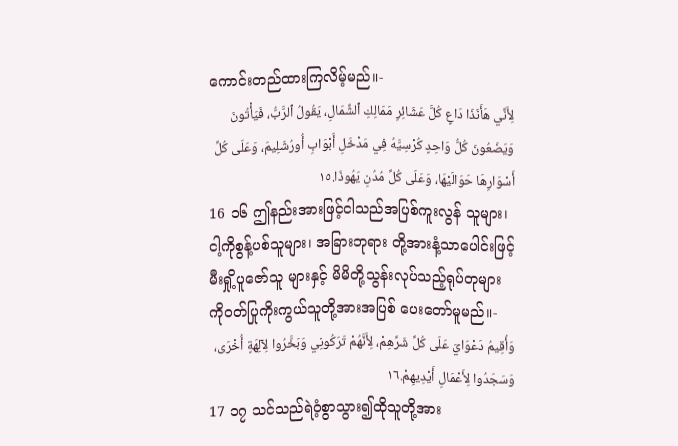ကောင်းတည်ထားကြလိမ့်မည်။-
لِأَنِّي هَأَنَذَا دَاعٍ كُلَّ عَشَائِرِ مَمَالِكِ ٱلشِّمَالِ، يَقُولُ ٱلرَّبُّ، فَيَأْتُونَ وَيَضَعُونَ كُلُّ وَاحِدٍ كُرْسِيَّهُ فِي مَدْخَلِ أَبْوَابِ أُورُشَلِيمَ، وَعَلَى كُلِّ أَسْوَارِهَا حَوَالَيْهَا، وَعَلَى كُلِّ مُدُنِ يَهُوذَا.١٥
16 ၁၆ ဤနည်းအားဖြင့်ငါသည်အပြစ်ကူးလွန် သူများ၊ ငါ့ကိုစွန့်ပစ်သူများ၊ အခြားဘုရား တို့အားနံ့သာပေါင်းဖြင့်မီးရှို့ပူဇော်သူ များနှင့် မိမိတို့သွန်းလုပ်သည့်ရုပ်တုများ ကိုဝတ်ပြုကိုးကွယ်သူတို့အားအပြစ် ပေးတော်မူမည်။-
وَأُقِيمُ دَعْوَايَ عَلَى كُلِّ شَرِّهِمْ، لِأَنَّهُمْ تَرَكُونِي وَبَخَّرُوا لِآلِهَةٍ أُخْرَى، وَسَجَدُوا لِأَعْمَالِ أَيْدِيهِمْ.١٦
17 ၁၇ သင်သည်ရဲဝံ့စွာသွား၍ထိုသူတို့အား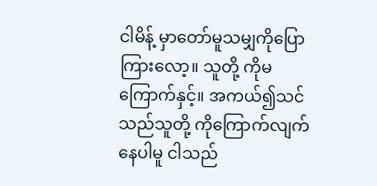ငါမိန့် မှာတော်မူသမျှကိုပြောကြားလော့။ သူတို့ ကိုမကြောက်နှင့်။ အကယ်၍သင်သည်သူတို့ ကိုကြောက်လျက်နေပါမူ ငါသည်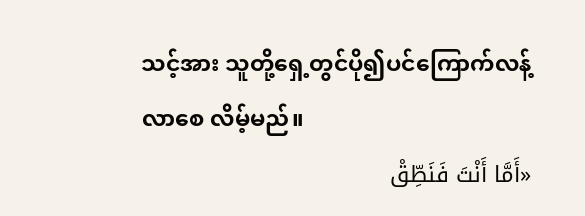သင့်အား သူတို့ရှေ့တွင်ပို၍ပင်ကြောက်လန့်လာစေ လိမ့်မည်။
«أَمَّا أَنْتَ فَنَطِّقْ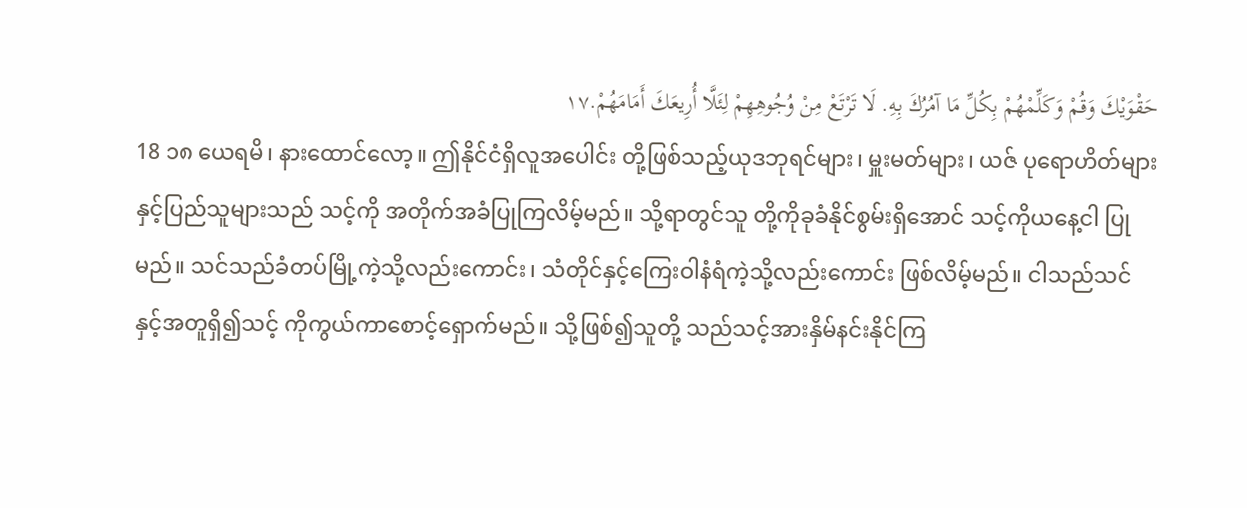حَقْوَيْكَ وَقُمْ وَكَلِّمْهُمْ بِكُلِّ مَا آمُرُكَ بِهِ. لَا تَرْتَعْ مِنْ وُجُوهِهِمْ لِئَلَّا أُرِيعَكَ أَمَامَهُمْ.١٧
18 ၁၈ ယေရမိ၊ နားထောင်လော့။ ဤနိုင်ငံရှိလူအပေါင်း တို့ဖြစ်သည့်ယုဒဘုရင်များ၊ မှူးမတ်များ၊ ယဇ် ပုရောဟိတ်များနှင့်ပြည်သူများသည် သင့်ကို အတိုက်အခံပြုကြလိမ့်မည်။ သို့ရာတွင်သူ တို့ကိုခုခံနိုင်စွမ်းရှိအောင် သင့်ကိုယနေ့ငါ ပြုမည်။ သင်သည်ခံတပ်မြို့ကဲ့သို့လည်းကောင်း၊ သံတိုင်နှင့်ကြေးဝါနံရံကဲ့သို့လည်းကောင်း ဖြစ်လိမ့်မည်။ ငါသည်သင်နှင့်အတူရှိ၍သင့် ကိုကွယ်ကာစောင့်ရှောက်မည်။ သို့ဖြစ်၍သူတို့ သည်သင့်အားနှိမ်နင်းနိုင်ကြ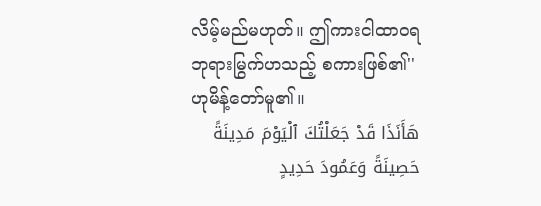လိမ့်မည်မဟုတ်။ ဤကားငါထာဝရဘုရားမြွက်ဟသည့် စကားဖြစ်၏'' ဟုမိန့်တော်မူ၏။
هَأَنَذَا قَدْ جَعَلْتُكَ ٱلْيَوْمَ مَدِينَةً حَصِينَةً وَعَمُودَ حَدِيدٍ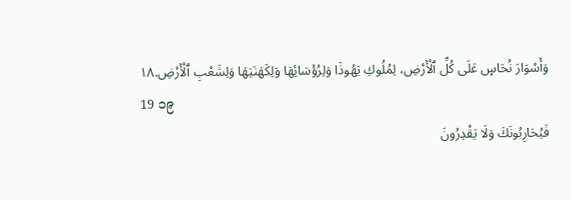وَأَسْوَارَ نُحَاسٍ عَلَى كُلِّ ٱلْأَرْضِ، لِمُلُوكِ يَهُوذَا وَلِرُؤَسَائِهَا وَلِكَهَنَتِهَا وَلِشَعْبِ ٱلْأَرْضِ.١٨
19 ၁၉
فَيُحَارِبُونَكَ وَلَا يَقْدِرُونَ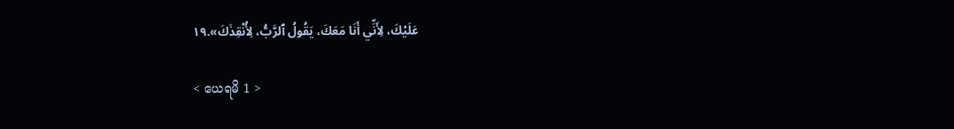عَلَيْكَ، لِأَنِّي أَنَا مَعَكَ، يَقُولُ ٱلرَّبُّ، لِأُنْقِذَكَ».١٩

< ယေရမိ 1 >